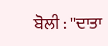ਬੋਲੀ : ''ਦਾਤਾ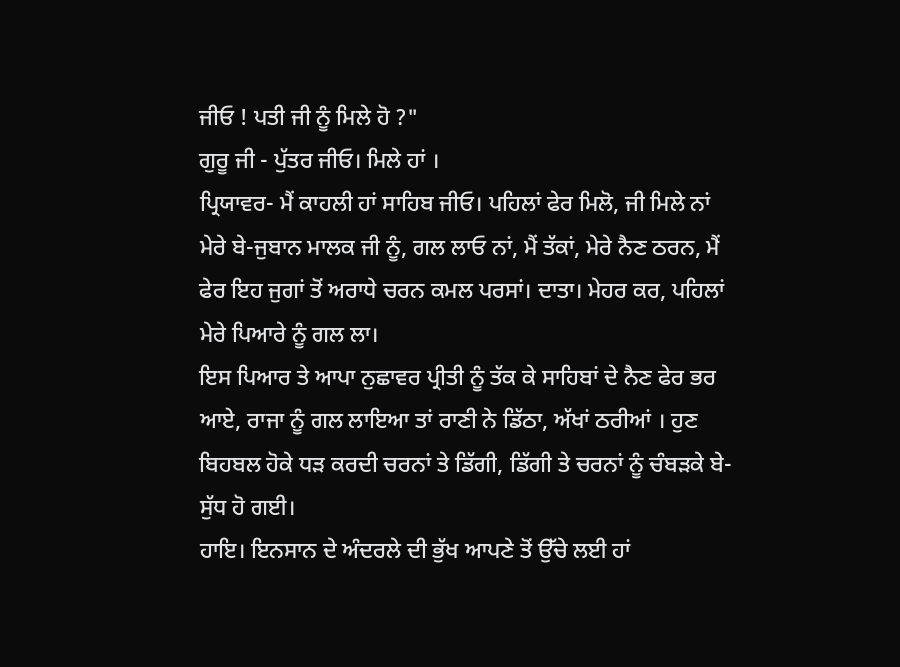ਜੀਓ ! ਪਤੀ ਜੀ ਨੂੰ ਮਿਲੇ ਹੋ ?"
ਗੁਰੂ ਜੀ - ਪੁੱਤਰ ਜੀਓ। ਮਿਲੇ ਹਾਂ ।
ਪ੍ਰਿਯਾਵਰ- ਮੈਂ ਕਾਹਲੀ ਹਾਂ ਸਾਹਿਬ ਜੀਓ। ਪਹਿਲਾਂ ਫੇਰ ਮਿਲੋ, ਜੀ ਮਿਲੇ ਨਾਂ ਮੇਰੇ ਬੇ-ਜੁਬਾਨ ਮਾਲਕ ਜੀ ਨੂੰ, ਗਲ ਲਾਓ ਨਾਂ, ਮੈਂ ਤੱਕਾਂ, ਮੇਰੇ ਨੈਣ ਠਰਨ, ਮੈਂ ਫੇਰ ਇਹ ਜੁਗਾਂ ਤੋਂ ਅਰਾਧੇ ਚਰਨ ਕਮਲ ਪਰਸਾਂ। ਦਾਤਾ। ਮੇਹਰ ਕਰ, ਪਹਿਲਾਂ ਮੇਰੇ ਪਿਆਰੇ ਨੂੰ ਗਲ ਲਾ।
ਇਸ ਪਿਆਰ ਤੇ ਆਪਾ ਨੁਛਾਵਰ ਪ੍ਰੀਤੀ ਨੂੰ ਤੱਕ ਕੇ ਸਾਹਿਬਾਂ ਦੇ ਨੈਣ ਫੇਰ ਭਰ ਆਏ, ਰਾਜਾ ਨੂੰ ਗਲ ਲਾਇਆ ਤਾਂ ਰਾਣੀ ਨੇ ਡਿੱਠਾ, ਅੱਖਾਂ ਠਰੀਆਂ । ਹੁਣ ਬਿਹਬਲ ਹੋਕੇ ਧੜ ਕਰਦੀ ਚਰਨਾਂ ਤੇ ਡਿੱਗੀ, ਡਿੱਗੀ ਤੇ ਚਰਨਾਂ ਨੂੰ ਚੰਬੜਕੇ ਬੇ-ਸੁੱਧ ਹੋ ਗਈ।
ਹਾਇ। ਇਨਸਾਨ ਦੇ ਅੰਦਰਲੇ ਦੀ ਭੁੱਖ ਆਪਣੇ ਤੋਂ ਉੱਚੇ ਲਈ ਹਾਂ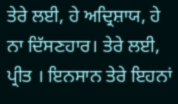ਤੇਰੇ ਲਈ, ਹੇ ਅਦ੍ਰਿਸ਼ਾਯ, ਹੇ ਨਾ ਦਿੱਸਣਹਾਰ। ਤੇਰੇ ਲਈ, ਪ੍ਰੀਤ । ਇਨਸਾਨ ਤੇਰੇ ਇਹਨਾਂ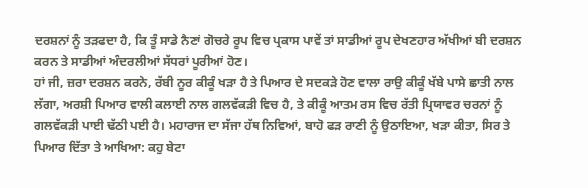ਦਰਸ਼ਨਾਂ ਨੂੰ ਤੜਫਦਾ ਹੈ, ਕਿ ਤੂੰ ਸਾਡੇ ਨੈਣਾਂ ਗੋਚਰੇ ਰੂਪ ਵਿਚ ਪ੍ਰਕਾਸ ਪਾਵੇਂ ਤਾਂ ਸਾਡੀਆਂ ਰੂਪ ਦੇਖਣਹਾਰ ਅੱਖੀਆਂ ਬੀ ਦਰਸ਼ਨ ਕਰਨ ਤੇ ਸਾਡੀਆਂ ਅੰਦਰਲੀਆਂ ਸੱਧਰਾਂ ਪੂਰੀਆਂ ਹੋਣ।
ਹਾਂ ਜੀ, ਜ਼ਰਾ ਦਰਸ਼ਨ ਕਰਨੇ, ਰੱਬੀ ਨੂਰ ਕੀਕੂੰ ਖੜਾ ਹੈ ਤੇ ਪਿਆਰ ਦੇ ਸਦਕੜੇ ਹੋਣ ਵਾਲਾ ਰਾਉ ਕੀਕੂੰ ਖੱਬੇ ਪਾਸੇ ਛਾਤੀ ਨਾਲ ਲੱਗਾ, ਅਰਸ਼ੀ ਪਿਆਰ ਵਾਲੀ ਕਲਾਈ ਨਾਲ ਗਲਵੱਕੜੀ ਵਿਚ ਹੈ, ਤੇ ਕੀਕੂੰ ਆਤਮ ਰਸ ਵਿਚ ਰੱਤੀ ਪ੍ਰਿਯਾਵਰ ਚਰਨਾਂ ਨੂੰ ਗਲਵੱਕੜੀ ਪਾਈ ਢੱਠੀ ਪਈ ਹੈ। ਮਹਾਰਾਜ ਦਾ ਸੱਜਾ ਹੱਥ ਨਿਵਿਆਂ, ਬਾਹੋ ਫੜ ਰਾਣੀ ਨੂੰ ਉਠਾਇਆ, ਖੜਾ ਕੀਤਾ, ਸਿਰ ਤੇ ਪਿਆਰ ਦਿੱਤਾ ਤੇ ਆਖਿਆ: ਕਹੁ ਬੇਟਾ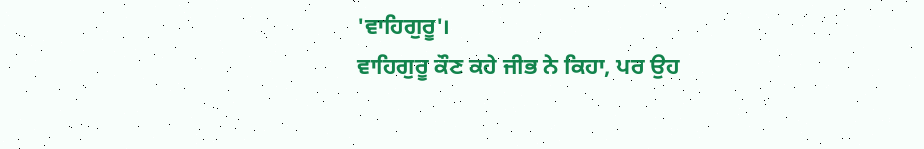'ਵਾਹਿਗੁਰੂ'।
ਵਾਹਿਗੁਰੂ ਕੌਣ ਕਹੇ ਜੀਭ ਨੇ ਕਿਹਾ, ਪਰ ਉਹ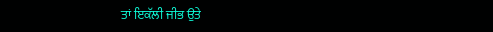ਤਾਂ ਇਕੱਲੀ ਜੀਭ ਉਤੇ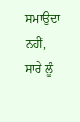ਸਮਾਉਦਾ ਨਹੀਂ, ਸਾਰੇ ਲੂੰ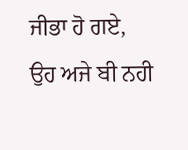ਜੀਭਾ ਹੋ ਗਏ, ਉਹ ਅਜੇ ਬੀ ਨਹੀ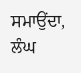ਸਮਾਉਂਦਾ, ਲੰਘ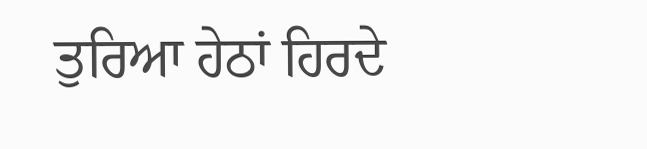ਤੁਰਿਆ ਹੇਠਾਂ ਹਿਰਦੇ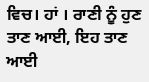ਵਿਚ। ਹਾਂ । ਰਾਣੀ ਨੂੰ ਹੁਣ ਤਾਣ ਆਈ, ਇਹ ਤਾਣ ਆਈ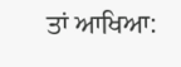ਤਾਂ ਆਖਿਆ: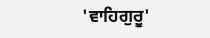'ਵਾਹਿਗੁਰੂ'